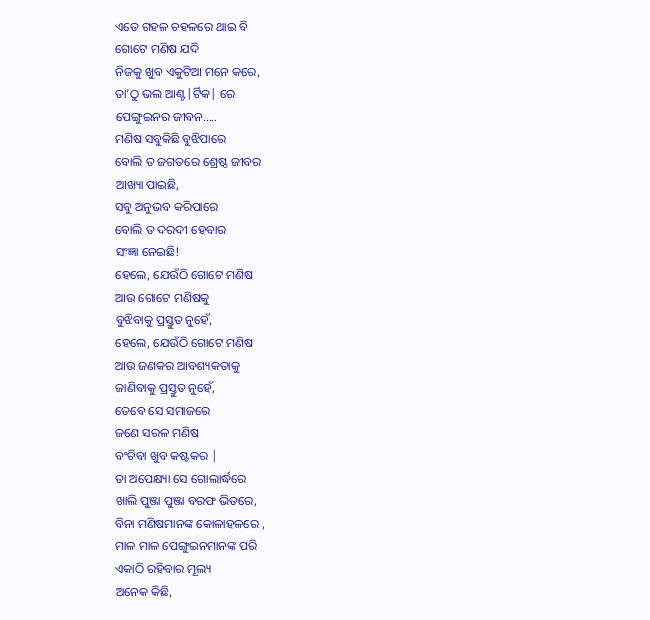ଏତେ ଗହଳ ଚହଳରେ ଥାଇ ବି
ଗୋଟେ ମଣିଷ ଯଦି
ନିଜକୁ ଖୁବ ଏକୁଟିଆ ମନେ କରେ,
ତା’ଠୁ ଭଲ ଆଣ୍ଟ|ର୍ଟିକ| ରେ
ପେଙ୍ଗୁଇନର ଜୀବନ…..
ମଣିଷ ସବୁକିଛି ବୁଝିପାରେ
ବୋଲି ତ ଜଗତରେ ଶ୍ରେଷ୍ଠ ଜୀବର
ଆଖ୍ୟା ପାଇଛି,
ସବୁ ଅନୁଭବ କରିପାରେ
ବୋଲି ତ ଦରଦୀ ହେବାର
ସଂଜ୍ଞା ନେଇଛି!
ହେଲେ, ଯେଉଁଠି ଗୋଟେ ମଣିଷ
ଆଉ ଗୋଟେ ମଣିଷକୁ
ବୁଝିବାକୁ ପ୍ରସ୍ତୁତ ନୁହେଁ,
ହେଲେ, ଯେଉଁଠି ଗୋଟେ ମଣିଷ
ଆଉ ଜଣକର ଆବଶ୍ୟକତାକୁ
ଜାଣିବାକୁ ପ୍ରସ୍ତୁତ ନୁହେଁ,
ତେବେ ସେ ସମାଜରେ
ଜଣେ ସରଳ ମଣିଷ
ବଂଚିବା ଖୁବ କଷ୍ଟକର |
ତା ଅପେକ୍ଷ୍ୟା ସେ ଗୋଲାର୍ଦ୍ଧରେ
ଖାଲି ପୁଞ୍ଜା ପୁଞ୍ଜା ବରଫ ଭିତରେ,
ବିନା ମଣିଷମାନଙ୍କ କୋଳାହଳରେ ,
ମାଳ ମାଳ ପେଙ୍ଗୁଇନମାନଙ୍କ ପରି
ଏକାଠି ରହିବାର ମୂଲ୍ୟ
ଅନେକ କିଛି,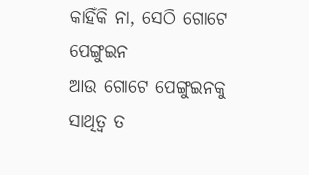କାହିଁକି ନା, ସେଠି ଗୋଟେ ପେଙ୍ଗୁଇନ
ଆଉ ଗୋଟେ ପେଙ୍ଗୁଇନକୁ
ସାଥିତ୍ବ ତ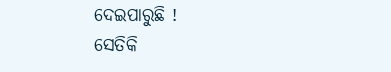ଦେଇପାରୁଛି !
ସେତିକି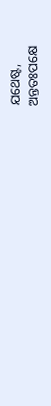ଯଥେଷ୍ଟ,
ଅନ୍ତତଃପକ୍ଷେ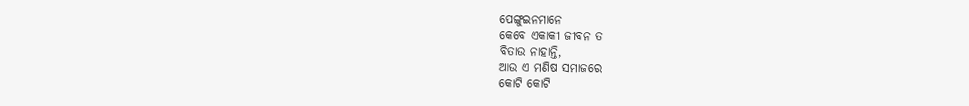ପେଙ୍ଗୁଇନମାନେ
କେବେ ଏକାକୀ ଜୀବନ ତ
ବିତାଉ ନାହାନ୍ତି,
ଆଉ ଏ ମଣିଷ ସମାଜରେ
କୋଟି କୋଟି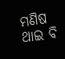ମଣିଷ ଥାଇ ବି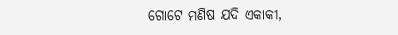ଗୋଟେ ମଣିଷ ଯଦି ଏକାକୀ,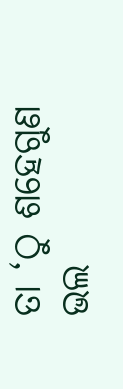ତା ‘ଠୁ ଶହେଗୁଣ ଭଲ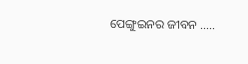ପେଙ୍ଗୁଇନର ଜୀବନ …..